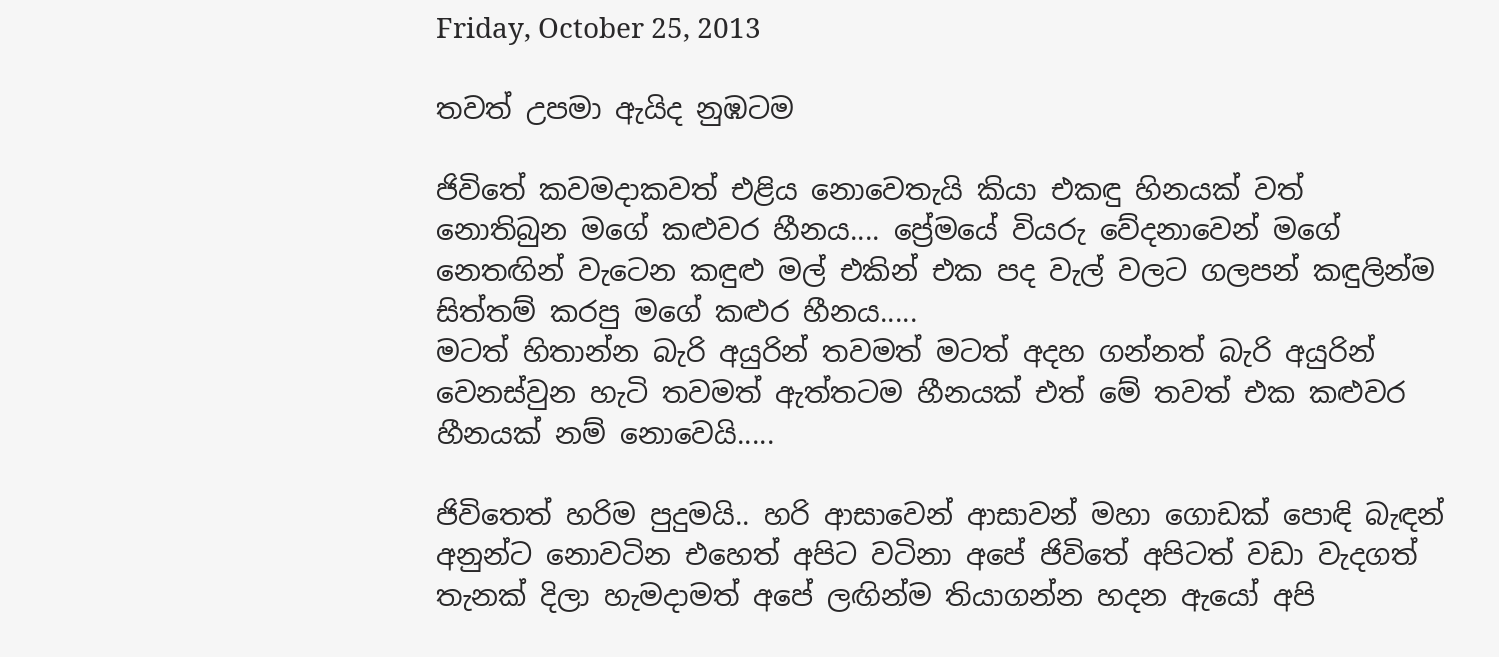Friday, October 25, 2013

තවත් උපමා ඇයිද නුඹටම

ජිවිතේ කවමදාකවත් එළිය නොවෙතැයි කියා එකඳු හිනයක් වත් නොතිබුන මගේ කළුවර හීනය.... ප්‍රේමයේ වියරු වේදනාවෙන් මගේ නෙතඟින් වැටෙන කඳුළු මල් එකින් එක පද වැල් වලට ගලපන් කඳුලින්ම සිත්තම් කරපු මගේ කළුර හීනය.....
මටත් හිතාන්න බැරි අයුරින් තවමත් මටත් අදහ ගන්නත් බැරි අයුරින් වෙනස්වුන හැටි තවමත් ඇත්තටම හීනයක් එත් මේ තවත් එක කළුවර හීනයක් නම් නොවෙයි.....

ජිවිතෙත් හරිම පුදුමයි.. හරි ආසාවෙන් ආසාවන් මහා ගොඩක් පොඳි බැඳන් අනුන්ට නොවටින එහෙත් අපිට වටිනා අපේ ජිවිතේ අපිටත් වඩා වැදගත් තැනක් දිලා හැමදාමත් අපේ ලඟින්ම තියාගන්න හදන ඇයෝ අපි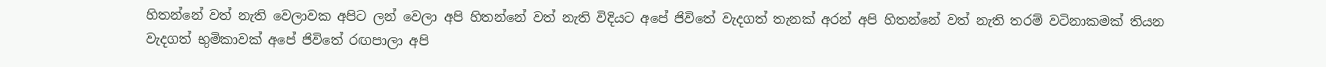හිතන්නේ වත් නැති වෙලාවක අපිට ලන් වෙලා අපි හිතන්නේ වත් නැති විදියට අපේ ජිවිතේ වැදගත් තැනක් අරන් අපි හිතන්නේ වත් නැති තරම් වටිනාකමක් තියන වැදගත් භුමිකාවක් අපේ ජිවිතේ රඟපාලා අපි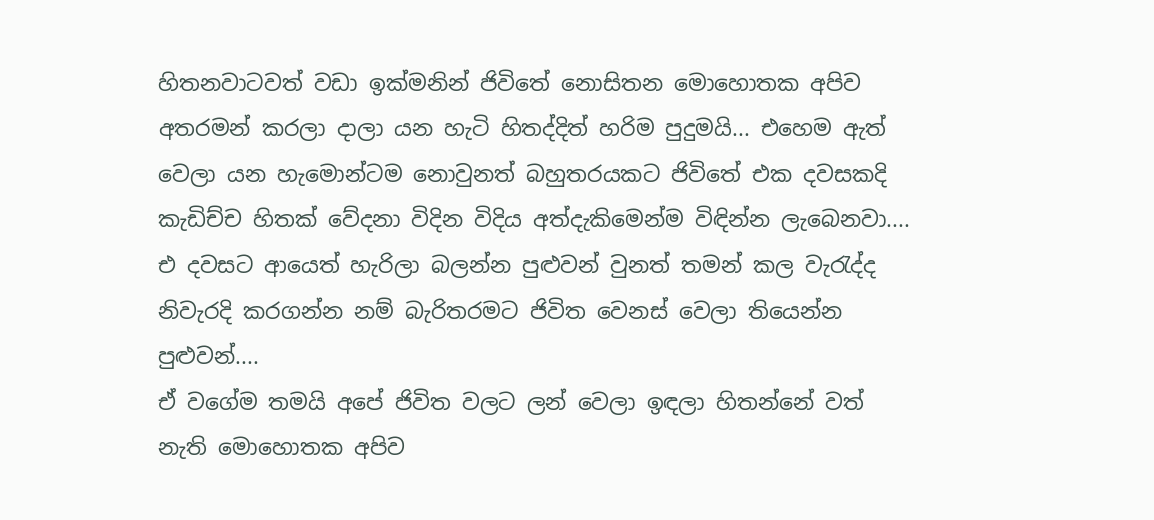හිතනවාටවත් වඩා ඉක්මනින් ජිවිතේ නොසිතන මොහොතක අපිව අතරමන් කරලා දාලා යන හැටි හිතද්දිත් හරිම පුදුමයි... එහෙම ඇත් වෙලා යන හැමොන්ටම නොවුනත් බහුතරයකට ජිවිතේ එක දවසකදි කැඩිච්ච හිතක් වේදනා විදින විදිය අත්දැකිමෙන්ම විඳින්න ලැබෙනවා.... එ දවසට ආයෙත් හැරිලා බලන්න පුළුවන් වුනත් තමන් කල වැරැද්ද නිවැරදි කරගන්න නම් බැරිතරමට ජිවිත වෙනස් වෙලා තියෙන්න පුළුවන්....
ඒ වගේම තමයි අපේ ජිවිත වලට ලන් වෙලා ඉඳලා හිතන්නේ වත් නැති මොහොතක අපිව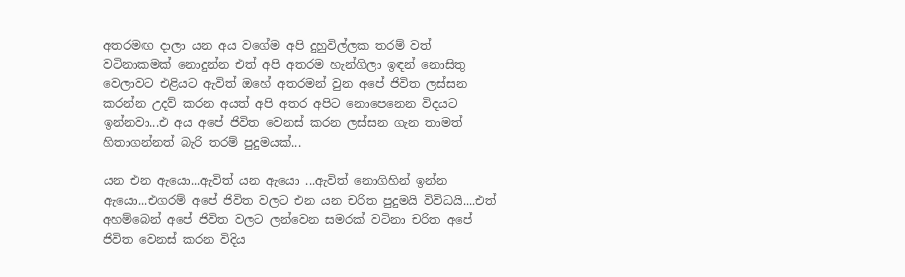අතරමඟ දාලා යන අය වගේම අපි දුහුවිල්ලක තරම් වත් වටිනාකමක් නොදුන්න එත් අපි අතරම හැන්ගිලා ඉඳන් නොසිතු වෙලාවට එළියට ඇවිත් ඔහේ අතරමන් වුන අපේ ජිවිත ලස්සන කරන්න උදව් කරන අයත් අපි අතර අපිට නොපෙනෙන විදයට ඉන්නවා...එ අය අපේ ජිවිත වෙනස් කරන ලස්සන ගැන තාමත් හිතාගන්නත් බැරි තරම් පුදුමයක්...

යන එන ඇයො...ඇවිත් යන ඇයො ...ඇවිත් නොගිහින් ඉන්න ඇයො...එගරම් අපේ ජිවිත වලට එන යන චරිත පුදුමයි විවිධයි....එත් අහම්බෙන් අපේ ජිවිත වලට ලන්වෙන සමරක් වටිනා චරිත අපේ ජිවිත වෙනස් කරන විදිය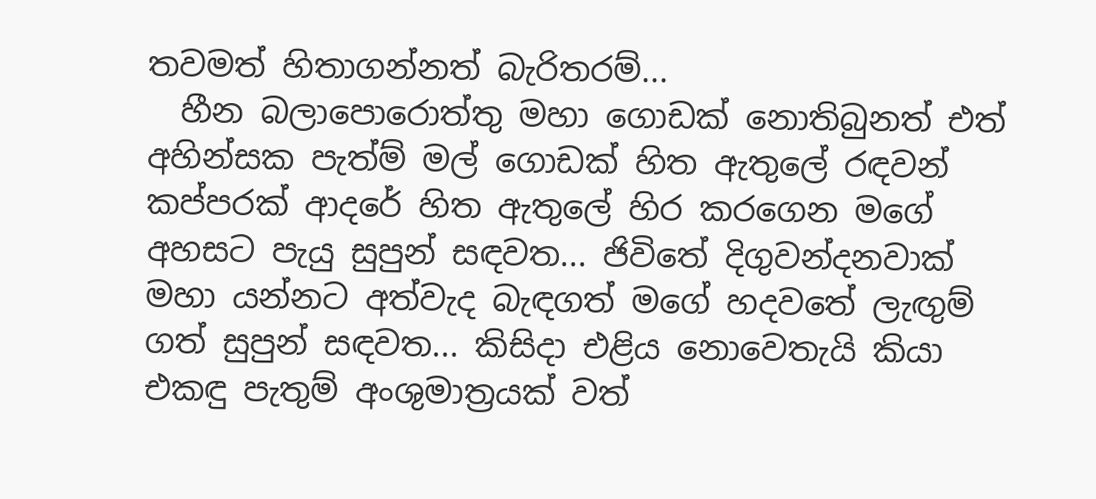තවමත් හිතාගන්නත් බැරිතරම්...
  හීන බලාපොරොත්තු මහා ගොඩක් නොතිබුනත් එත් අහින්සක පැත්ම් මල් ‍ගොඩක් හිත ඇතුලේ රඳවන් කප්පරක් ආදරේ හිත ඇතුලේ හිර කරගෙන මගේ අහසට පැයු සුපුන් සඳවත... ජිවිතේ දිගුවන්දනවාක් මහා යන්නට අත්වැද බැඳගත් මගේ හදවතේ ලැඟුම් ගත් සුපුන් සඳවත... කිසිදා එළිය නොවෙතැයි කියා එකඳු පැතුම් අංශුමාත්‍රයක් වත්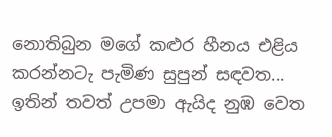නොතිබුන මගේ කළුර හීනය එළිය කරන්නටැ පැමිණ සුපුන් සඳවත... ඉතින් තවත් උපමා ඇයිද නුඹ වෙත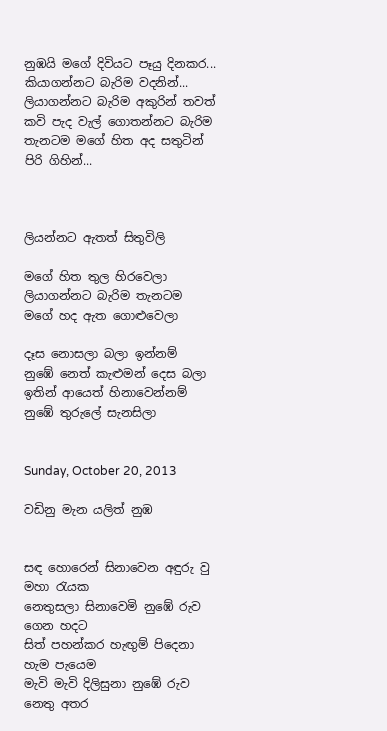නුඹයි මගේ දිවියට පෑයු දිනකර...
කියාගන්නට බැරිම වදනින්... ලියාගන්නට බැරිම අකුරින් තවත් කවි පැද වැල් ගොතන්නට බැරිම තැනටම මගේ හිත අද සතුටින් පිරි ගිහින්...



ලියන්නට ඇතත් සිතුවිලි

මගේ හිත තුල හිරවෙලා
ලියාගන්නට බැරිම තැනටම
මගේ හද ඇත ගොළුවෙලා

දෑස නොසලා බලා ඉන්නම්
නුඹේ නෙත් කැළුමන් දෙස බලා
ඉතින් ආයෙත් හිනාවෙන්නම්
නුඹේ තුරුලේ සැනසිලා


Sunday, October 20, 2013

වඩිනු මැන යලිත් නුඹ


සඳ හොරෙන් සිනාවෙන අඳුරු වු මහා රැයක
නෙතුසලා සිනාවෙමි නුඹේ රුව ගෙන හදට
සිත් පහන්කර හැඟුම් පිදෙනා හැම පැයෙම
මැවි මැවි දිලිසුනා නුඹේ රුව නෙතු අතර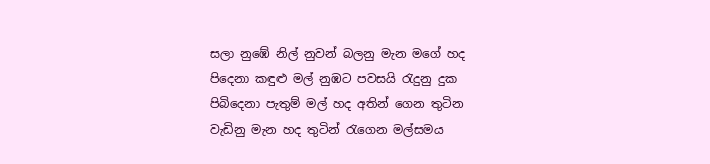සලා නුඹේ නිල් නුවන් බලනු මැන මගේ හද
පිදෙනා කඳුළු මල් නුඹට පවසයි රැදුනු දුක
පිබිදෙනා පැතුම් මල් හද අතින් ගෙන තුටින
වැඩිනු මැන හද තුටින් රැගෙන මල්සමය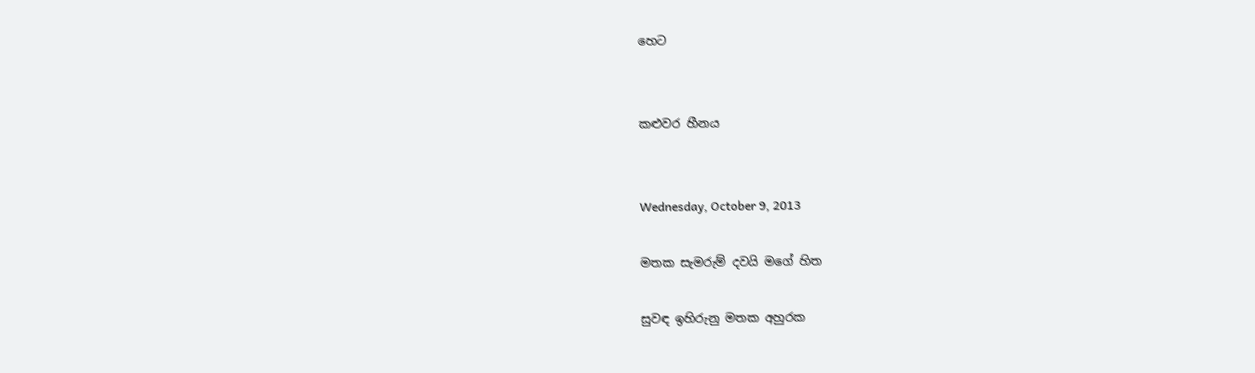හෙට


කළුවර හීනය


Wednesday, October 9, 2013

මතක සැමරුම් දවයි මගේ හිත

සුවඳ ඉහිරුනු මතක අහුරක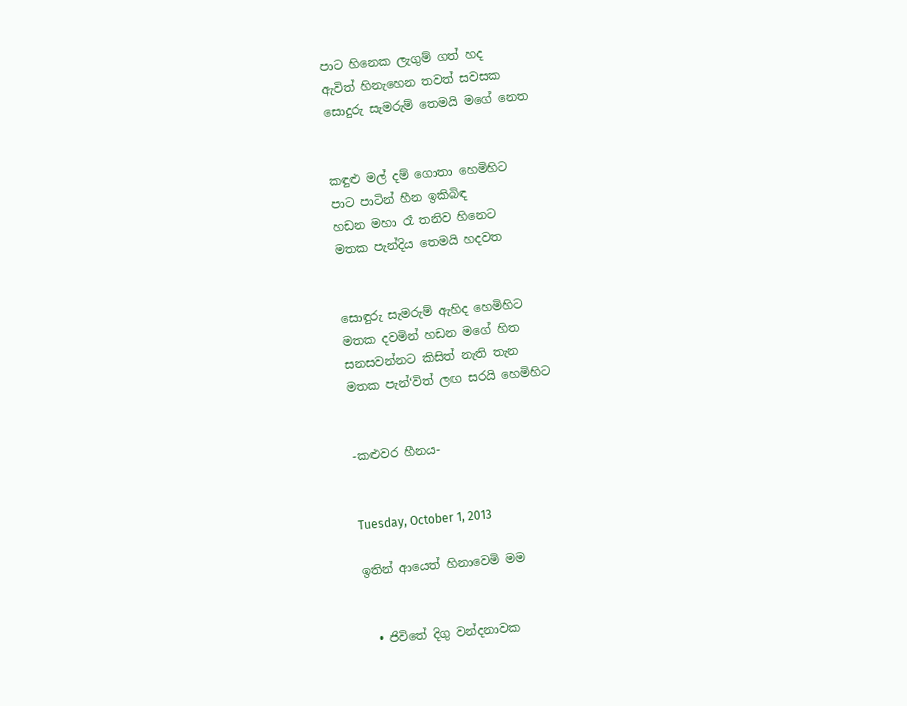පාට හිනෙක ලැගුම් ගත් හද
ඇවිත් හිනැහෙන තවත් සවසක
සොදුරු සැමරුම් තෙමයි මගේ නෙත


කඳුළු මල් දම් ගොතා හෙමිහිට
පාට පාටින් හීන ඉකිබිඳ
හඩන මහා රෑ තනිව හිනෙට
මතක පැන්දිය තෙමයි හදවත


සොඳුරු සැමරුම් ඇහිද හෙමිහිට
මතක දවමින් හඩන මගේ හිත
සනසවන්නට කිසිත් නැති තැන
මතක පැන්‘විත් ලඟ සරයි හෙමිහිට


-කළුවර හීනය-


Tuesday, October 1, 2013

ඉතින් ආයෙත් හිනාවෙමි මම


  • ජිවිතේ දිගු වන්දනාවක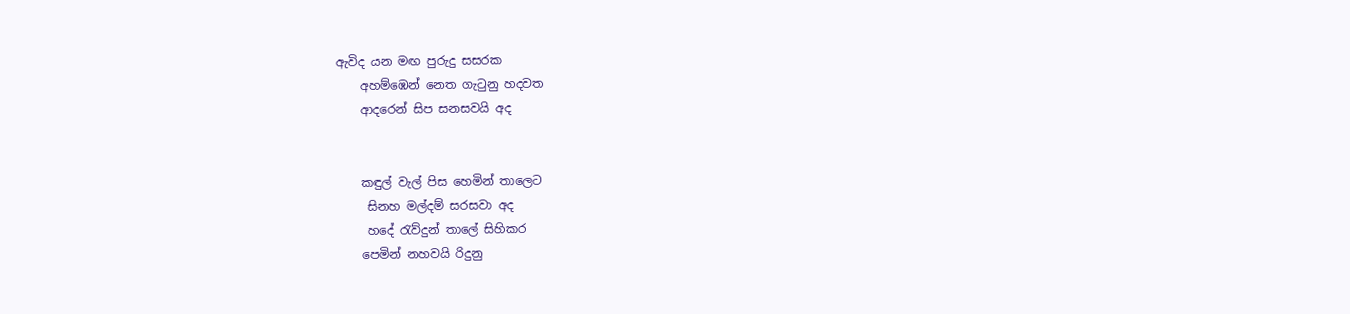ඇවිද යන මඟ පුරුදු සසරක
    අහම්ඹෙන් නෙත ගැටුනු හදවත
    ආදරෙන් සිප සනසවයි අද


    කඳුල් වැල් පිස හෙමින් තාලෙට
     සිනහ මල්දම් සරසවා අද
     හදේ රැව්දුන් තාලේ සිහිකර
    පෙමින් නහවයි රිදුනු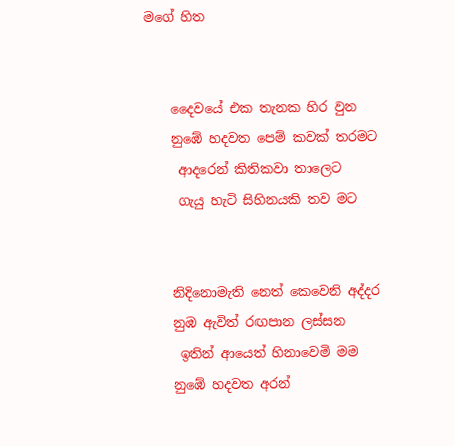මගේ හිත


    දෛවයේ එක තැනක හිර වුන
    නුඹේ හදවත පෙම් කවක් තරමට
     ආදරෙන් කිතිකවා තාලෙට
     ගැයු හැටි සිහිනයකි තව මට


    නිදිනොමැති නෙත් කෙවෙනි අද්දර
    නුඹ ඇවිත් රඟපාන ලස්සන
     ඉතින් ආයෙත් හිනාවෙමි මම
    නුඹේ හදවත අරන්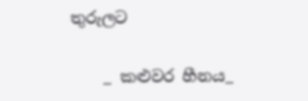තුරුලට

    _ කළුවර හීනය_